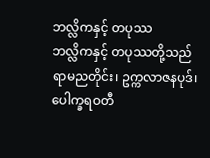ဘလ္လိကနှင့် တပုဿ
ဘလ္လိကနှင့် တပုဿတို့သည် ရာမညတိုင်း၊ ဥက္ကလာဇနပုဒ်၊ ပေါက္ခရဝတီ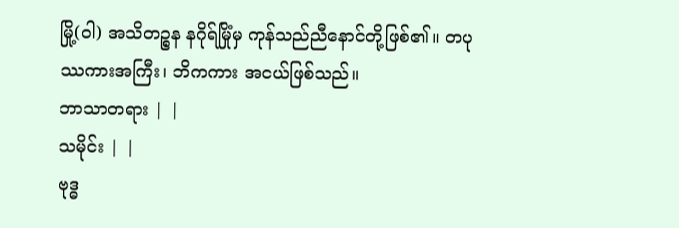မြို့(ဝါ) အသိတဉ္စန နဂိုရ်မြိုံမှ ကုန်သည်ညီနောင်တို့ဖြစ်၏။ တပုဿကားအကြီး၊ ဘိကကား အငယ်ဖြစ်သည်။
ဘာသာတရား | |
သမိုင်း | |
ဗုဒ္ဓ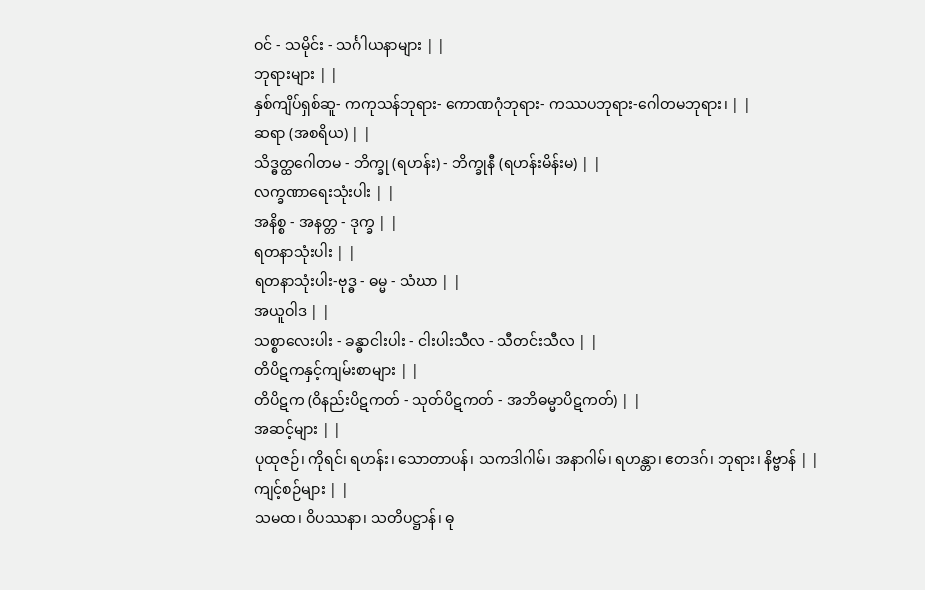ဝင် - သမိုင်း - သင်္ဂါယနာများ | |
ဘုရားများ | |
နှစ်ကျိပ်ရှစ်ဆူ- ကကုသန်ဘုရား- ကောဏဂုံဘုရား- ကဿပဘုရား-ဂေါတမဘုရား၊ | |
ဆရာ (အစရိယ) | |
သိဒ္ဓတ္ထဂေါတမ - ဘိက္ခု (ရဟန်း) - ဘိက္ခုနီ (ရဟန်းမိန်းမ) | |
လက္ခဏာရေးသုံးပါး | |
အနိစ္စ - အနတ္တ - ဒုက္ခ | |
ရတနာသုံးပါး | |
ရတနာသုံးပါး-ဗုဒ္ဓ - ဓမ္မ - သံဃာ | |
အယူဝါဒ | |
သစ္စာလေးပါး - ခန္ဓာငါးပါး - ငါးပါးသီလ - သီတင်းသီလ | |
တိပိဋကနှင့်ကျမ်းစာများ | |
တိပိဋက (ဝိနည်းပိဋကတ် - သုတ်ပိဋကတ် - အဘိဓမ္မာပိဋကတ်) | |
အဆင့်များ | |
ပုထုဇဉ်၊ ကိုရင်၊ ရဟန်း၊ သောတာပန်၊ သကဒါဂါမ်၊ အနာဂါမ်၊ ရဟန္တာ၊ ဧတဒဂ်၊ ဘုရား၊ နိဗ္ဗာန် | |
ကျင့်စဉ်များ | |
သမထ၊ ဝိပဿနာ၊ သတိပဋ္ဌာန်၊ ဓု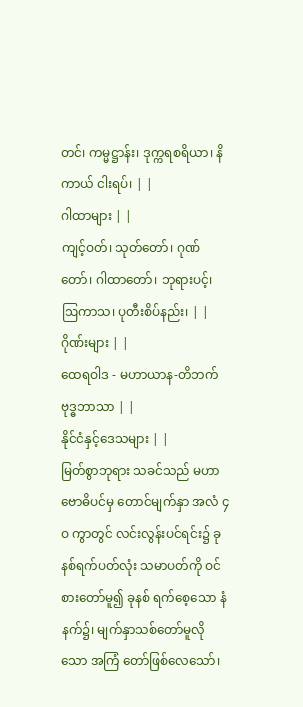တင်၊ ကမ္မဋ္ဌာန်း၊ ဒုက္ကရစရိယာ၊ နိကာယ် ငါးရပ်၊ | |
ဂါထာများ | |
ကျင့်ဝတ်၊ သုတ်တော်၊ ဂုဏ်တော်၊ ဂါထာတော်၊ ဘုရားပင့်၊ ဩကာသ၊ ပုတီးစိပ်နည်း၊ | |
ဂိုဏ်းများ | |
ထေရဝါဒ - မဟာယာန-တိဘက်ဗုဒ္ဓဘာသာ | |
နိုင်ငံနှင့်ဒေသများ | |
မြတ်စွာဘုရား သခင်သည် မဟာဗောဓိပင်မှ တောင်မျက်နှာ အလံ ၄ဝ ကွာတွင် လင်းလွန်းပင်ရင်း၌ ခုနစ်ရက်ပတ်လုံး သမာပတ်ကို ဝင်စားတော်မူ၍ ခုနစ် ရက်စေ့သော နံနက်၌၊ မျက်နှာသစ်တော်မူလိုသော အကြံ တော်ဖြစ်လေသော်၊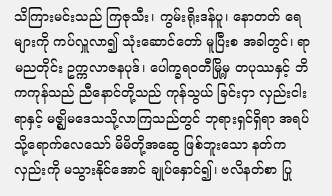သိကြားမင်းသည် ကြဇုသီး၊ ကွမ်းရိုးဒန်ပူ၊ နောတတ် ရေများကို ကပ်လှူလာ၍ သုံးဆောင်တော် မူပြီးစ အခါတွင်၊ ရာမညတိုင်း ဥက္ကလာဇနပုဒ်၊ ပေါက္ခရဝတီမြို့မှ တပုဿနှင့် ဘိကကုန်သည် ညီနောင်တို့သည် ကုန်သွယ် ခြင်းငှာ လှည်းငါးရာနှင့် မဇ္ဈိမဒေသသို့လာကြသည်တွင် ဘုရားရှင်ရှိရာ အရပ်သို့ရောက်လေသော် မိမိတို့အဆွေ ဖြစ်ဘူးသော နတ်က လှည်းကို မသွားနိုင်အောင် ချုပ်နှောင်၍၊ ဗလိနတ်စာ ပြု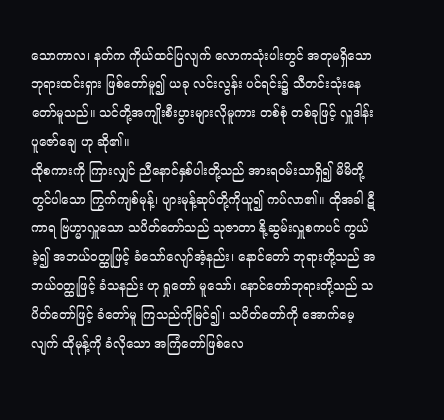သောကာလ၊ နတ်က ကိုယ်ထင်ပြလျက် လောကသုံးပါးတွင် အတုမရှိသော ဘုရားထင်းရှား ဖြစ်တော်မူ၍ ယခု လင်းလွန်း ပင်ရင်း၌ သီတင်းသုံးနေ တော်မူသည်။ သင်တို့အကျိုးစီးပွားများလိုမူကား တစ်စုံ တစ်ခုဖြင့် လှူဒါန်းပူဇော်ချေ ဟု ဆို၏။
ထိုစကားကို ကြားလျှင် ညီနောင်နှစ်ပါးတို့သည် အားရဝမ်းသာရှိ၍ မိမိတို့တွင်ပါသော ကြွက်ကျစ်မုန့်၊ ပျားမုန့်ဆုပ်တို့ကိုယူ၍ ကပ်လာ၏။ ထိုအခါ ဋီကာရ ဗြဟ္မာလှူသော သပိတ်တော်သည် သုဇာတာ နို့ဆွမ်းလှူစကပင် ကွယ်ခဲ့၍ အဘယ်ဝတ္ထုဖြင့် ခံသော်လျော်အံ့နည်း၊ နောင်တော် ဘုရားတို့သည် အဘယ်ဝတ္ထုဖြင့် ခံသနည်း ဟု ရှုတော် မူသော်၊ နောင်တော်ဘုရားတို့သည် သပိတ်တော်ဖြင့် ခံတော်မူ ကြသည်ကိုမြင်၍၊ သပိတ်တော်ကို အောက်မေ့လျက် ထိုမုန့်ကို ခံလိုသော အကြံတော်ဖြစ်လေ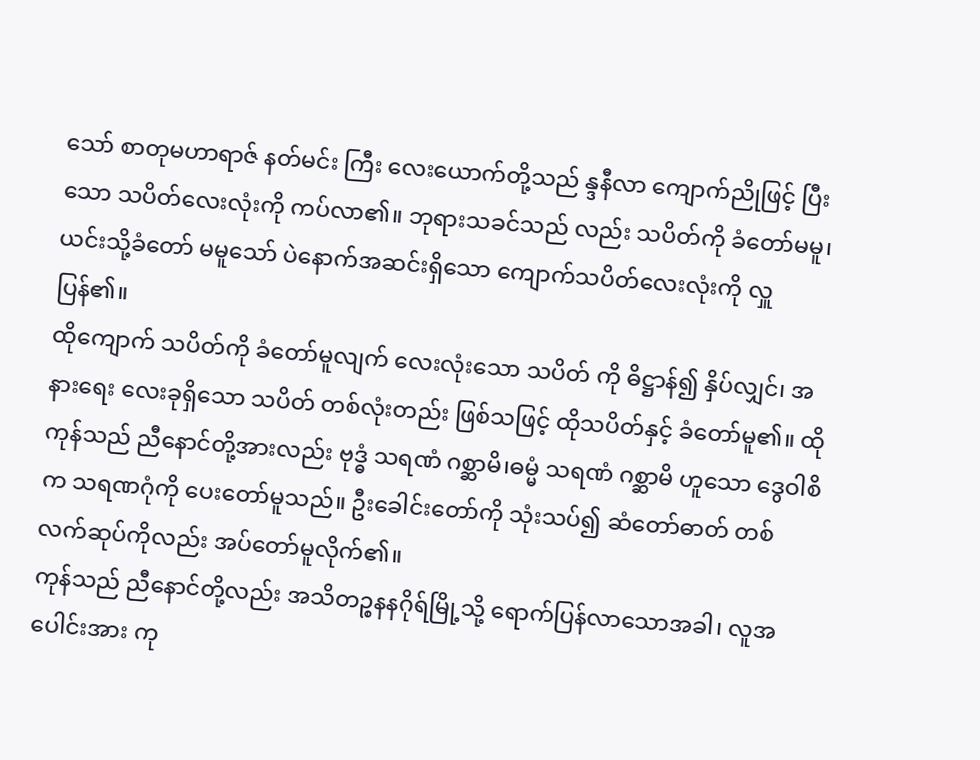သော် စာတုမဟာရာဇ် နတ်မင်း ကြီး လေးယောက်တို့သည် န္ဒနီလာ ကျောက်ညိုဖြင့် ပြီးသော သပိတ်လေးလုံးကို ကပ်လာ၏။ ဘုရားသခင်သည် လည်း သပိတ်ကို ခံတော်မမူ၊ ယင်းသို့ခံတော် မမူသော် ပဲနောက်အဆင်းရှိသော ကျောက်သပိတ်လေးလုံးကို လှူပြန်၏။
ထိုကျောက် သပိတ်ကို ခံတော်မူလျက် လေးလုံးသော သပိတ် ကို ဓိဋ္ဌာန်၍ နှိပ်လျှင်၊ အနားရေး လေးခုရှိသော သပိတ် တစ်လုံးတည်း ဖြစ်သဖြင့် ထိုသပိတ်နှင့် ခံတော်မူ၏။ ထိုကုန်သည် ညီနောင်တို့အားလည်း ဗုဒ္ဓံ သရဏံ ဂစ္ဆာမိ၊ဓမ္မံ သရဏံ ဂစ္ဆာမိ ဟူသော ဒွေဝါစိက သရဏဂုံကို ပေးတော်မူသည်။ ဦးခေါင်းတော်ကို သုံးသပ်၍ ဆံတော်ဓာတ် တစ်လက်ဆုပ်ကိုလည်း အပ်တော်မူလိုက်၏။
ကုန်သည် ညီနောင်တို့လည်း အသိတဉ္စနနဂိုရ်မြို့သို့ ရောက်ပြန်လာသောအခါ၊ လူအပေါင်းအား ကု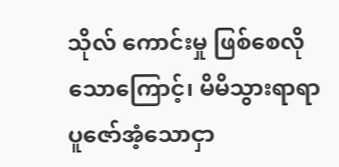သိုလ် ကောင်းမှု ဖြစ်စေလိုသောကြောင့်၊ မိမိသွားရာရာ ပူဇော်အံ့သောငှာ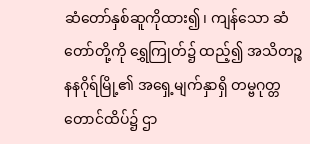ဆံတော်နှစ်ဆူကိုထား၍၊ ကျန်သော ဆံတော်တို့ကို ရွှေကြုတ်၌ ထည့်၍ အသိတဉ္စနနဂိုရ်မြို့၏ အရှေ့မျက်နှာရှိ တမ္ဗဂုတ္တ တောင်ထိပ်၌ ဌာ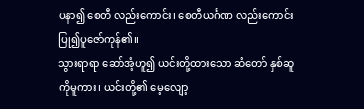ပနာ၍ စေတီ လည်းကောင်း၊ စေတီယင်္ဂဏ လည်းကောင်း ပြု၍ပူဇော်ကုန်၏။
သွားရာရာ ဆော်အံ့ဟူ၍ ယင်းတို့ထားသော ဆံတော် နှစ်ဆူကိုမူကား၊ ယင်းတို့၏ မေ့လျော့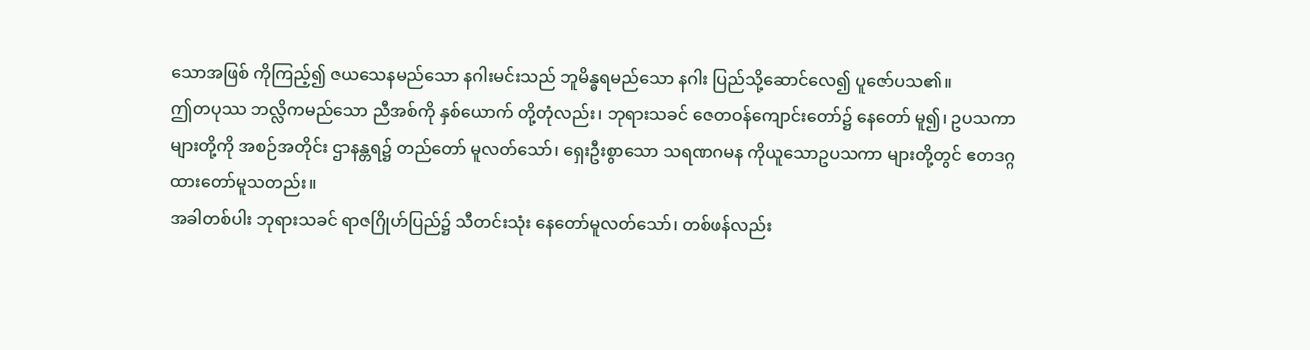သောအဖြစ် ကိုကြည့်၍ ဇယသေနမည်သော နဂါးမင်းသည် ဘူမိန္ဓရမည်သော နဂါး ပြည်သို့ဆောင်လေ၍ ပူဇော်ပသ၏။
ဤတပုဿ ဘလ္လိကမည်သော ညီအစ်ကို နှစ်ယောက် တို့တုံလည်း၊ ဘုရားသခင် ဇေတဝန်ကျောင်းတော်၌ နေတော် မူ၍၊ ဥပသကာများတို့ကို အစဉ်အတိုင်း ဌာနန္တရ၌ တည်တော် မူလတ်သော်၊ ရှေးဦးစွာသော သရဏဂမန ကိုယူသောဥပသကာ များတို့တွင် ဧတဒဂ္ဂ ထားတော်မူသတည်း။
အခါတစ်ပါး ဘုရားသခင် ရာဇဂြိုဟ်ပြည်၌ သီတင်းသုံး နေတော်မူလတ်သော်၊ တစ်ဖန်လည်း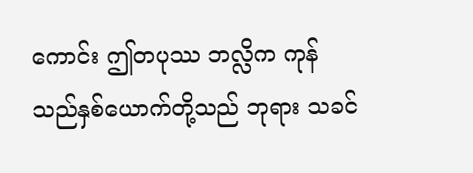ကောင်း ဤတပုဿ ဘလ္လိက ကုန်သည်နှစ်ယောက်တို့သည် ဘုရား သခင်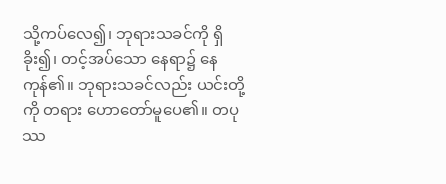သို့ကပ်လေ၍၊ ဘုရားသခင်ကို ရှိခိုး၍၊ တင့်အပ်သော နေရာ၌ နေကုန်၏။ ဘုရားသခင်လည်း ယင်းတို့ကို တရား ဟောတော်မူပေ၏။ တပုဿ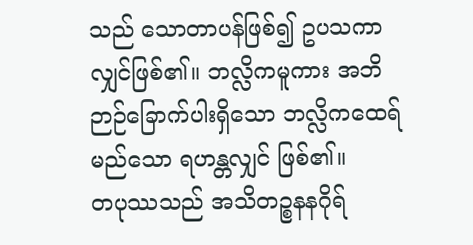သည် သောတာပန်ဖြစ်၍ ဥပသကာ လျှင်ဖြစ်၏။ ဘလ္လိကမူကား အဘိဉာဉ်ခြောက်ပါးရှိသော ဘလ္လိကထေရ်မည်သော ရဟန္တလျှင် ဖြစ်၏။
တပုဿသည် အသိတဉ္စနနဂိုရ်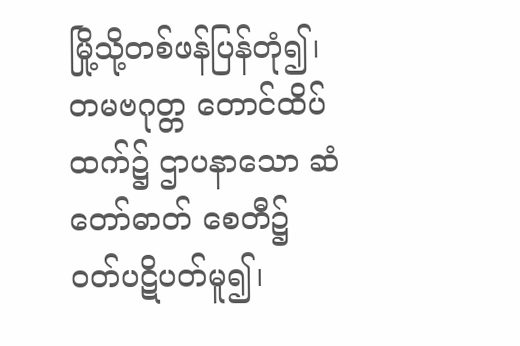မြို့သို့တစ်ဖန်ပြန်တုံ၍၊ တမဗဂုတ္တ တောင်ထိပ်ထက်၌ ဌာပနာသော ဆံတော်ဓာတ် စေတီ၌ ဝတ်ပဋိပတ်မူ၍၊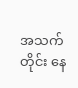အသက်တိုင်း နေ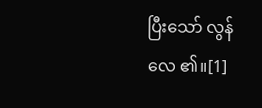ပြီးသော် လွန်လေ ၏။[1]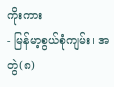ကိုးကား
- မြန်မာ့စွယ်စုံကျမ်း၊ အတွဲ(၈)